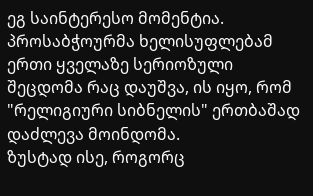ეგ საინტერესო მომენტია.
პროსაბჭოურმა ხელისუფლებამ ერთი ყველაზე სერიოზული შეცდომა რაც დაუშვა, ის იყო, რომ "რელიგიური სიბნელის" ერთბაშად დაძლევა მოინდომა.
ზუსტად ისე, როგორც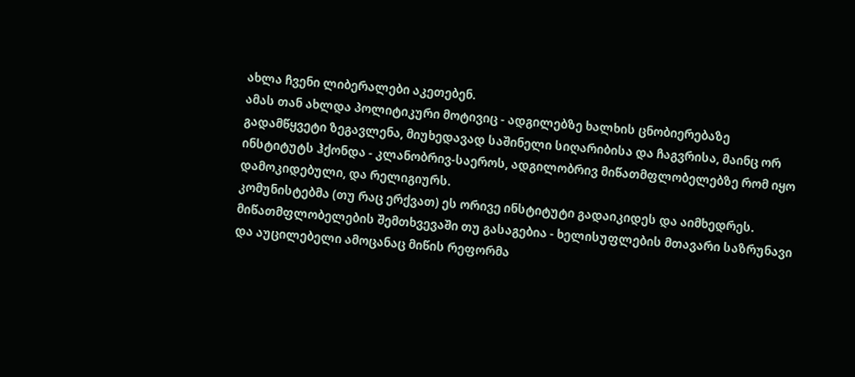ახლა ჩვენი ლიბერალები აკეთებენ.
ამას თან ახლდა პოლიტიკური მოტივიც - ადგილებზე ხალხის ცნობიერებაზე გადამწყვეტი ზეგავლენა, მიუხედავად საშინელი სიღარიბისა და ჩაგვრისა, მაინც ორ ინსტიტუტს ჰქონდა - კლანობრივ-საეროს, ადგილობრივ მიწათმფლობელებზე რომ იყო დამოკიდებული, და რელიგიურს.
კომუნისტებმა (თუ რაც ერქვათ) ეს ორივე ინსტიტუტი გადაიკიდეს და აიმხედრეს.
მიწათმფლობელების შემთხვევაში თუ გასაგებია - ხელისუფლების მთავარი საზრუნავი და აუცილებელი ამოცანაც მიწის რეფორმა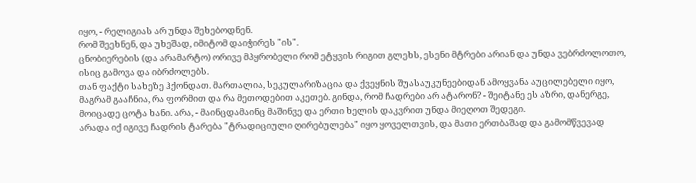იყო, - რელიგიას არ უნდა შეხებოდნენ.
რომ შეეხნენ, და უხეშად, იმიტომ დაიჭირეს "ის".
ცნობიერების (და არამარტო) ორივე მპყრობელი რომ ეტყვის რიგით გლეხს, ესენი მტრები არიან და უნდა ვებრძოლოთო, ისიც გამოვა და იბრძოლებს.
თან ფაქტი სახეზე ჰქონდათ. მართალია, სეკულარიზაცია და ქვეყნის შუასაუკუნეებიდან ამოყვანა აუცილებელი იყო, მაგრამ გააჩნია, რა ფორმით და რა მეთოდებით აკეთებ. გინდა, რომ ჩადრები არ ატარონ? - შეიტანე ეს აზრი, დანერგე, მოიცადე ცოტა ხანი. არა, - მაინცდამაინც მაშინვე და ერთი ხელის დაკვრით უნდა მიეღოთ შედეგი.
არადა იქ იგივე ჩადრის ტარება "ტრადიციული ღირებულება" იყო ყოველთვის, და მათი ერთბაშად და გამომწვევად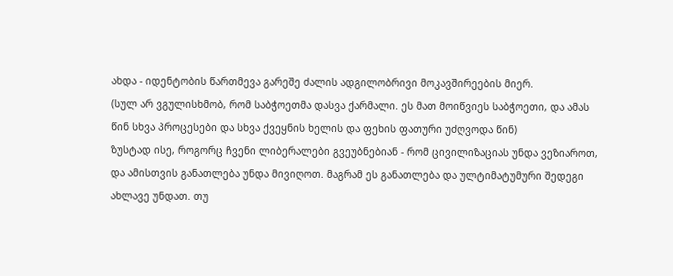ახდა - იდენტობის წართმევა გარეშე ძალის ადგილობრივი მოკავშირეების მიერ.
(სულ არ ვგულისხმობ, რომ საბჭოეთმა დასვა ქარმალი. ეს მათ მოიწვიეს საბჭოეთი, და ამას წინ სხვა პროცესები და სხვა ქვეყნის ხელის და ფეხის ფათური უძღვოდა წინ)
ზუსტად ისე, როგორც ჩვენი ლიბერალები გვეუბნებიან - რომ ცივილიზაციას უნდა ვეზიაროთ, და ამისთვის განათლება უნდა მივიღოთ. მაგრამ ეს განათლება და ულტიმატუმური შედეგი ახლავე უნდათ. თუ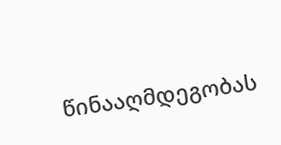წინააღმდეგობას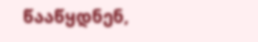წააწყდნენ,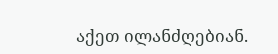აქეთ ილანძღებიან.